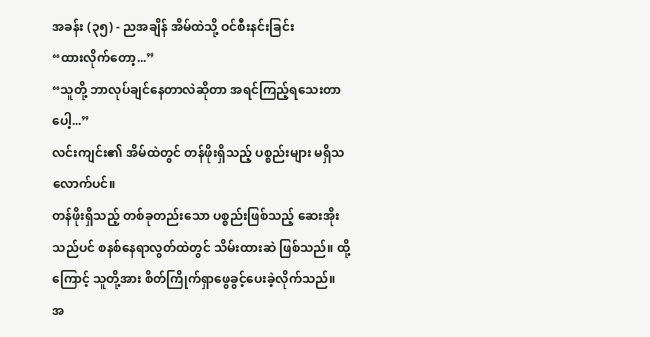အခန်း (၃၅) - ညအချိန် အိမ်ထဲသို့ ဝင်စီးနင်းခြင်း
“ထားလိုက်တော့...”
“သူတို့ ဘာလုပ်ချင်နေတာလဲဆိုတာ အရင်ကြည့်ရသေးတာပေါ့...”
လင်းကျင်း၏ အိမ်ထဲတွင် တန်ဖိုးရှိသည့် ပစ္စည်းများ မရှိသလောက်ပင်။
တန်ဖိုးရှိသည့် တစ်ခုတည်းသော ပစ္စည်းဖြစ်သည့် ဆေးအိုးသည်ပင် စနစ်နေရာလွတ်ထဲတွင် သိမ်းထားဆဲ ဖြစ်သည်။ ထို့ကြောင့် သူတို့အား စိတ်ကြိုက်ရှာဖွေခွင့်ပေးခဲ့လိုက်သည်။
အ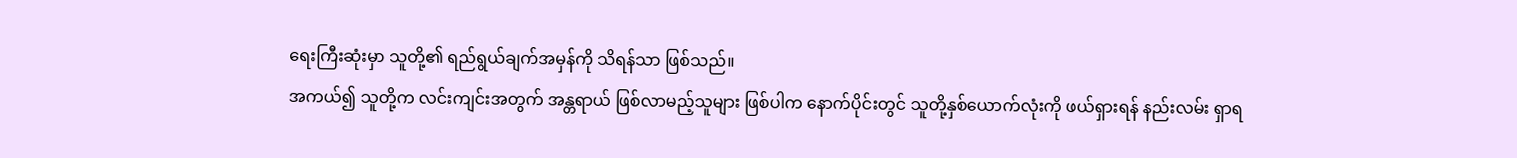ရေးကြီးဆုံးမှာ သူတို့၏ ရည်ရွယ်ချက်အမှန်ကို သိရန်သာ ဖြစ်သည်။
အကယ်၍ သူတို့က လင်းကျင်းအတွက် အန္တရာယ် ဖြစ်လာမည့်သူများ ဖြစ်ပါက နောက်ပိုင်းတွင် သူတို့နှစ်ယောက်လုံးကို ဖယ်ရှားရန် နည်းလမ်း ရှာရ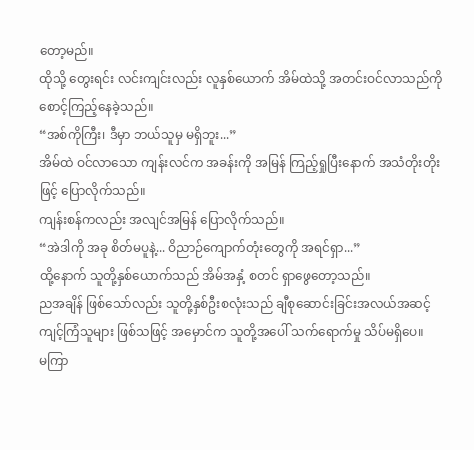တော့မည်။
ထိုသို့ တွေးရင်း လင်းကျင်းလည်း လူနှစ်ယောက် အိမ်ထဲသို့ အတင်းဝင်လာသည်ကို စောင့်ကြည့်နေခဲ့သည်။
“အစ်ကိုကြီး၊ ဒီမှာ ဘယ်သူမှ မရှိဘူး...”
အိမ်ထဲ ဝင်လာသော ကျန်းလင်က အခန်းကို အမြန် ကြည့်ရှုပြီးနောက် အသံတိုးတိုးဖြင့် ပြောလိုက်သည်။
ကျန်းစန်ကလည်း အလျင်အမြန် ပြောလိုက်သည်။
“အဲဒါကို အခု စိတ်မပူနဲ့... ဝိညာဉ်ကျောက်တုံးတွေကို အရင်ရှာ...”
ထို့နောက် သူတို့နှစ်ယောက်သည် အိမ်အနှံ့ စတင် ရှာဖွေတော့သည်။
ညအချိန် ဖြစ်သော်လည်း သူတို့နှစ်ဦးစလုံးသည် ချီစုဆောင်းခြင်းအလယ်အဆင့် ကျင့်ကြံသူများ ဖြစ်သဖြင့် အမှောင်က သူတို့အပေါ် သက်ရောက်မှု သိပ်မရှိပေ။
မကြာ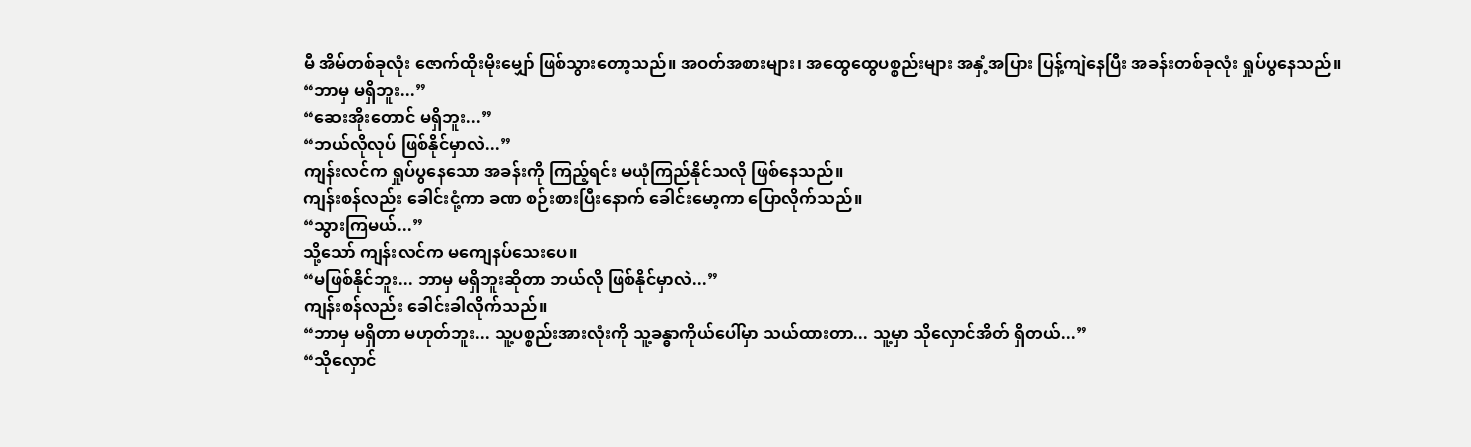မီ အိမ်တစ်ခုလုံး ဇောက်ထိုးမိုးမျှော် ဖြစ်သွားတော့သည်။ အဝတ်အစားများ၊ အထွေထွေပစ္စည်းများ အနှံ့အပြား ပြန့်ကျဲနေပြီး အခန်းတစ်ခုလုံး ရှုပ်ပွနေသည်။
“ဘာမှ မရှိဘူး...”
“ဆေးအိုးတောင် မရှိဘူး...”
“ဘယ်လိုလုပ် ဖြစ်နိုင်မှာလဲ...”
ကျန်းလင်က ရှုပ်ပွနေသော အခန်းကို ကြည့်ရင်း မယုံကြည်နိုင်သလို ဖြစ်နေသည်။
ကျန်းစန်လည်း ခေါင်းငုံ့ကာ ခဏ စဉ်းစားပြီးနောက် ခေါင်းမော့ကာ ပြောလိုက်သည်။
“သွားကြမယ်...”
သို့သော် ကျန်းလင်က မကျေနပ်သေးပေ။
“မဖြစ်နိုင်ဘူး... ဘာမှ မရှိဘူးဆိုတာ ဘယ်လို ဖြစ်နိုင်မှာလဲ...”
ကျန်းစန်လည်း ခေါင်းခါလိုက်သည်။
“ဘာမှ မရှိတာ မဟုတ်ဘူး... သူ့ပစ္စည်းအားလုံးကို သူ့ခန္ဓာကိုယ်ပေါ်မှာ သယ်ထားတာ... သူ့မှာ သိုလှောင်အိတ် ရှိတယ်...”
“သိုလှောင်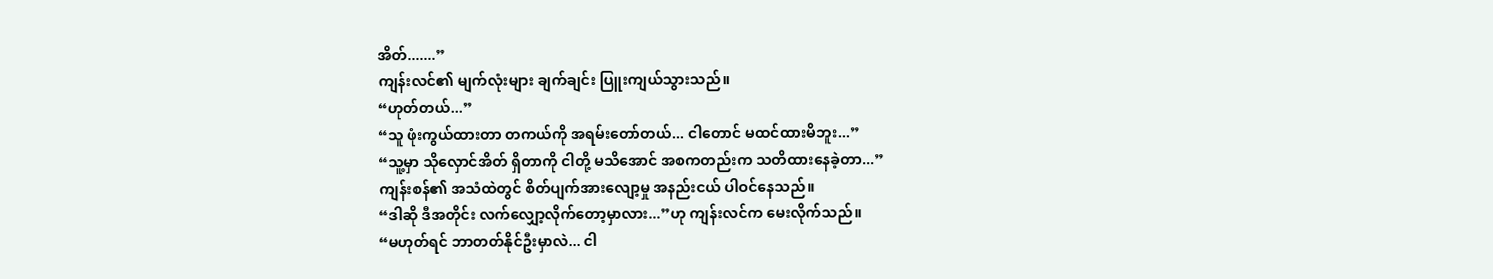အိတ်.......”
ကျန်းလင်၏ မျက်လုံးများ ချက်ချင်း ပြူးကျယ်သွားသည်။
“ဟုတ်တယ်...”
“သူ ဖုံးကွယ်ထားတာ တကယ်ကို အရမ်းတော်တယ်... ငါတောင် မထင်ထားမိဘူး...”
“သူ့မှာ သိုလှောင်အိတ် ရှိတာကို ငါတို့ မသိအောင် အစကတည်းက သတိထားနေခဲ့တာ...”
ကျန်းစန်၏ အသံထဲတွင် စိတ်ပျက်အားလျော့မှု အနည်းငယ် ပါဝင်နေသည်။
“ဒါဆို ဒီအတိုင်း လက်လျှော့လိုက်တော့မှာလား...”ဟု ကျန်းလင်က မေးလိုက်သည်။
“မဟုတ်ရင် ဘာတတ်နိုင်ဦးမှာလဲ... ငါ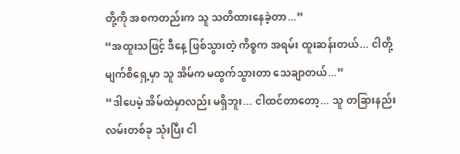တို့ကို အစကတည်းက သူ သတိထားနေခဲ့တာ...”
“အထူးသဖြင့် ဒီနေ့ ဖြစ်သွားတဲ့ ကိစ္စက အရမ်း ထူးဆန်းတယ်... ငါတို့ မျက်စိရှေ့မှာ သူ အိမ်က မထွက်သွားတာ သေချာတယ်...”
“ဒါပေမဲ့ အိမ်ထဲမှာလည်း မရှိဘူး... ငါထင်တာတော့... သူ တခြားနည်းလမ်းတစ်ခု သုံးပြီး ငါ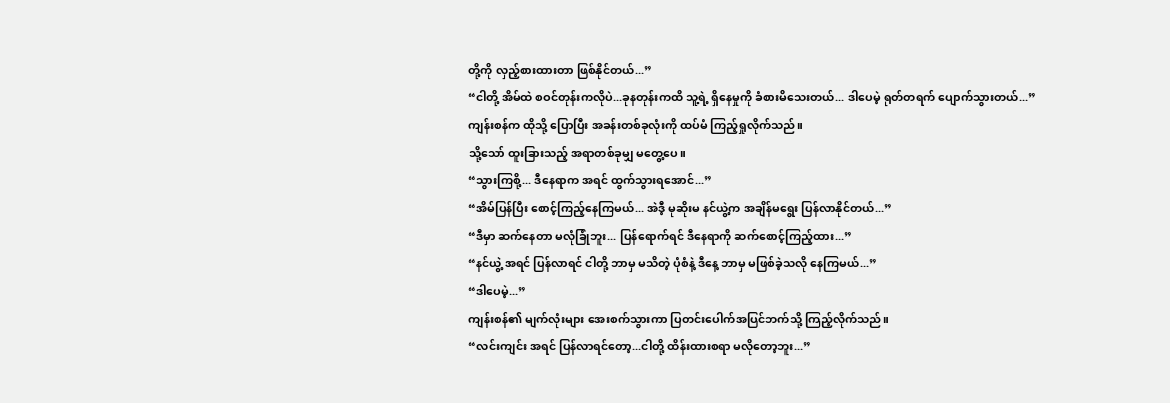တို့ကို လှည့်စားထားတာ ဖြစ်နိုင်တယ်...”
“ငါတို့ အိမ်ထဲ စဝင်တုန်းကလိုပဲ...ခုနတုန်းကထိ သူ့ရဲ့ ရှိနေမှုကို ခံစားမိသေးတယ်... ဒါပေမဲ့ ရုတ်တရက် ပျောက်သွားတယ်...”
ကျန်းစန်က ထိုသို့ ပြောပြီး အခန်းတစ်ခုလုံးကို ထပ်မံ ကြည့်ရှုလိုက်သည်။
သို့သော် ထူးခြားသည့် အရာတစ်ခုမျှ မတွေ့ပေ။
“သွားကြစို့... ဒီနေရာက အရင် ထွက်သွားရအောင်...”
“အိမ်ပြန်ပြီး စောင့်ကြည့်နေကြမယ်... အဲဒီ့ မုဆိုးမ နင်ယွဲ့က အချိန်မရွေး ပြန်လာနိုင်တယ်...”
“ဒီမှာ ဆက်နေတာ မလုံခြုံဘူး... ပြန်ရောက်ရင် ဒီနေရာကို ဆက်စောင့်ကြည့်ထား...”
“နင်ယွဲ့ အရင် ပြန်လာရင် ငါတို့ ဘာမှ မသိတဲ့ ပုံစံနဲ့ ဒီနေ့ ဘာမှ မဖြစ်ခဲ့သလို နေကြမယ်...”
“ဒါပေမဲ့...”
ကျန်းစန်၏ မျက်လုံးများ အေးစက်သွားကာ ပြတင်းပေါက်အပြင်ဘက်သို့ ကြည့်လိုက်သည်။
“လင်းကျင်း အရင် ပြန်လာရင်တော့...ငါတို့ ထိန်းထားစရာ မလိုတော့ဘူး...”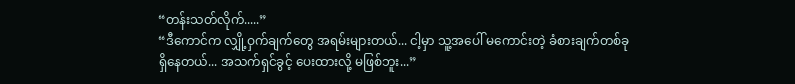“တန်းသတ်လိုက်.....”
“ဒီကောင်က လျှို့ဝှက်ချက်တွေ အရမ်းများတယ်... ငါ့မှာ သူ့အပေါ် မကောင်းတဲ့ ခံစားချက်တစ်ခု ရှိနေတယ်... အသက်ရှင်ခွင့် ပေးထားလို့ မဖြစ်ဘူး...”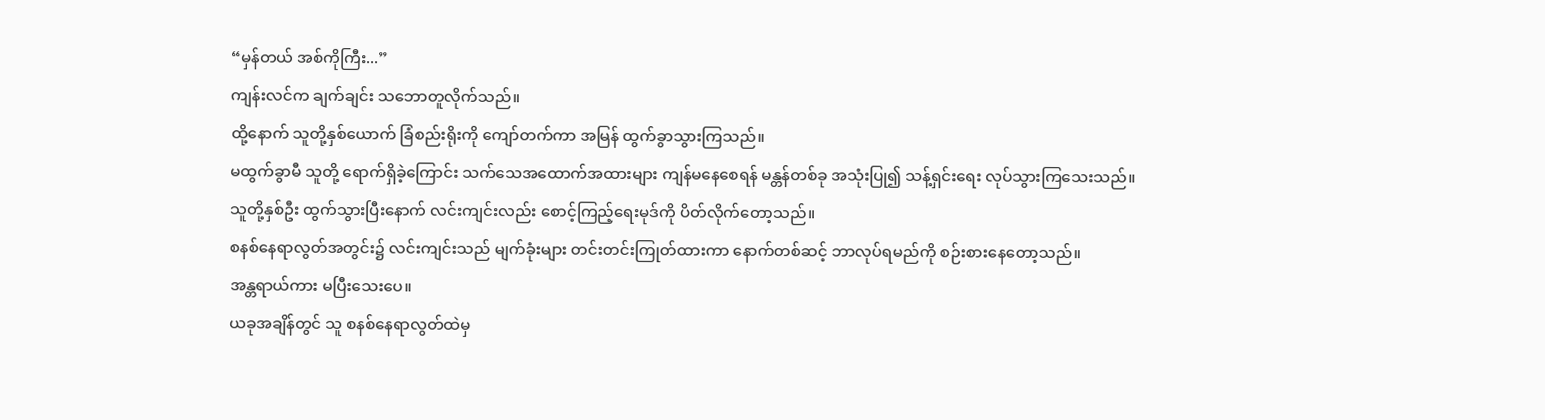“မှန်တယ် အစ်ကိုကြီး...”
ကျန်းလင်က ချက်ချင်း သဘောတူလိုက်သည်။
ထို့နောက် သူတို့နှစ်ယောက် ခြံစည်းရိုးကို ကျော်တက်ကာ အမြန် ထွက်ခွာသွားကြသည်။
မထွက်ခွာမီ သူတို့ ရောက်ရှိခဲ့ကြောင်း သက်သေအထောက်အထားများ ကျန်မနေစေရန် မန္တန်တစ်ခု အသုံးပြု၍ သန့်ရှင်းရေး လုပ်သွားကြသေးသည်။
သူတို့နှစ်ဦး ထွက်သွားပြီးနောက် လင်းကျင်းလည်း စောင့်ကြည့်ရေးမုဒ်ကို ပိတ်လိုက်တော့သည်။
စနစ်နေရာလွတ်အတွင်း၌ လင်းကျင်းသည် မျက်ခုံးများ တင်းတင်းကြုတ်ထားကာ နောက်တစ်ဆင့် ဘာလုပ်ရမည်ကို စဉ်းစားနေတော့သည်။
အန္တရာယ်ကား မပြီးသေးပေ။
ယခုအချိန်တွင် သူ စနစ်နေရာလွတ်ထဲမှ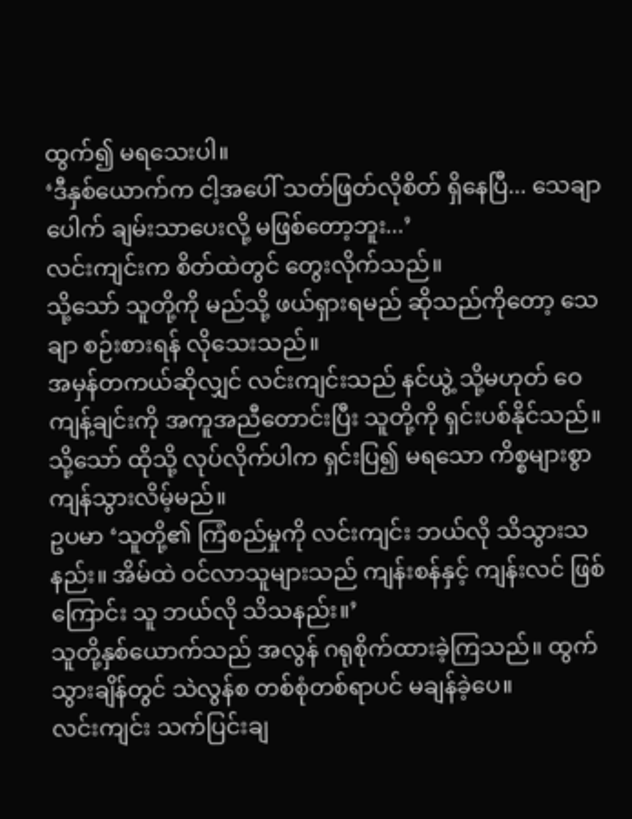ထွက်၍ မရသေးပါ။
‘ဒီနှစ်ယောက်က ငါ့အပေါ် သတ်ဖြတ်လိုစိတ် ရှိနေပြီ... သေချာပေါက် ချမ်းသာပေးလို့ မဖြစ်တော့ဘူး...’
လင်းကျင်းက စိတ်ထဲတွင် တွေးလိုက်သည်။
သို့သော် သူတို့ကို မည်သို့ ဖယ်ရှားရမည် ဆိုသည်ကိုတော့ သေချာ စဉ်းစားရန် လိုသေးသည်။
အမှန်တကယ်ဆိုလျှင် လင်းကျင်းသည် နင်ယွဲ့ သို့မဟုတ် ဝေကျန့်ချင်းကို အကူအညီတောင်းပြီး သူတို့ကို ရှင်းပစ်နိုင်သည်။
သို့သော် ထိုသို့ လုပ်လိုက်ပါက ရှင်းပြ၍ မရသော ကိစ္စများစွာ ကျန်သွားလိမ့်မည်။
ဥပမာ ‘သူတို့၏ ကြံစည်မှုကို လင်းကျင်း ဘယ်လို သိသွားသနည်း။ အိမ်ထဲ ဝင်လာသူများသည် ကျန်းစန်နှင့် ကျန်းလင် ဖြစ်ကြောင်း သူ ဘယ်လို သိသနည်း။’
သူတို့နှစ်ယောက်သည် အလွန် ဂရုစိုက်ထားခဲ့ကြသည်။ ထွက်သွားချိန်တွင် သဲလွန်စ တစ်စုံတစ်ရာပင် မချန်ခဲ့ပေ။
လင်းကျင်း သက်ပြင်းချ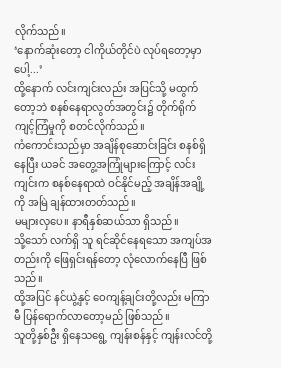လိုက်သည်။
‘နောက်ဆုံးတော့ ငါကိုယ်တိုင်ပဲ လုပ်ရတော့မှာပေါ့...’
ထို့နောက် လင်းကျင်းလည်း အပြင်သို့ မထွက်တော့ဘဲ စနစ်နေရာလွတ်အတွင်း၌ တိုက်ရိုက် ကျင့်ကြံမှုကို စတင်လိုက်သည်။
ကံကောင်းသည်မှာ အချိန်စုဆောင်းခြင်း စနစ်ရှိနေပြီး ယခင် အတွေ့အကြုံများကြောင့် လင်းကျင်းက စနစ်နေရာထဲ ဝင်နိုင်မည့် အချိန်အချို့ကို အမြဲ ချန်ထားတတ်သည်။
မများလှပေ။ နာရီနှစ်ဆယ်သာ ရှိသည်။
သို့သော် လက်ရှိ သူ ရင်ဆိုင်နေရသော အကျပ်အတည်းကို ဖြေရှင်းရန်တော့ လုံလောက်နေပြီ ဖြစ်သည်။
ထို့အပြင် နင်ယွဲ့နှင့် ဝေကျန့်ချင်းတို့လည်း မကြာမီ ပြန်ရောက်လာတော့မည် ဖြစ်သည်။
သူတို့နှစ်ဦး ရှိနေသရွေ့ ကျန်းစန်နှင့် ကျန်းလင်တို့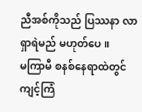ညီအစ်ကိုသည် ပြဿနာ လာရှာရဲမည် မဟုတ်ပေ။
မကြာမီ စနစ်နေရာထဲတွင် ကျင့်ကြံ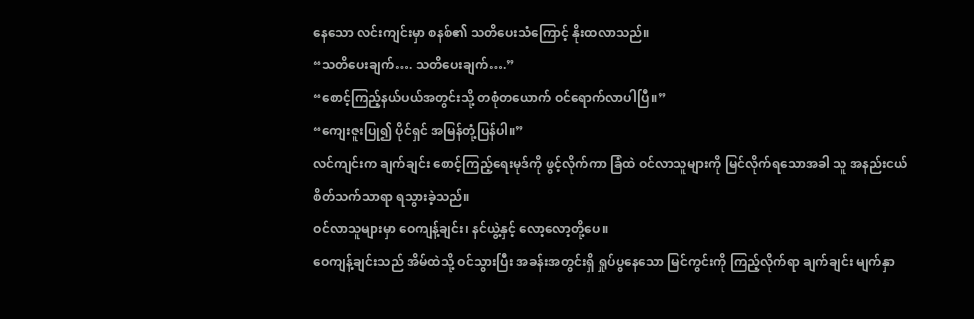နေသော လင်းကျင်းမှာ စနစ်၏ သတိပေးသံကြောင့် နိုးထလာသည်။
“သတိပေးချက်…. သတိပေးချက်….”
“စောင့်ကြည့်နယ်ပယ်အတွင်းသို့ တစုံတယောက် ဝင်ရောက်လာပါပြီ။”
“ကျေးဇူးပြု၍ ပိုင်ရှင် အမြန်တုံ့ပြန်ပါ။”
လင်ကျင်းက ချက်ချင်း စောင့်ကြည့်ရေးမုဒ်ကို ဖွင့်လိုက်ကာ ခြံထဲ ဝင်လာသူများကို မြင်လိုက်ရသောအခါ သူ အနည်းငယ် စိတ်သက်သာရာ ရသွားခဲ့သည်။
ဝင်လာသူများမှာ ဝေကျန့်ချင်း၊ နင်ယွဲ့နှင့် လော့လော့တို့ပေ။
ဝေကျန့်ချင်းသည် အိမ်ထဲသို့ ဝင်သွားပြီး အခန်းအတွင်းရှိ ရှုပ်ပွနေသော မြင်ကွင်းကို ကြည့်လိုက်ရာ ချက်ချင်း မျက်နှာ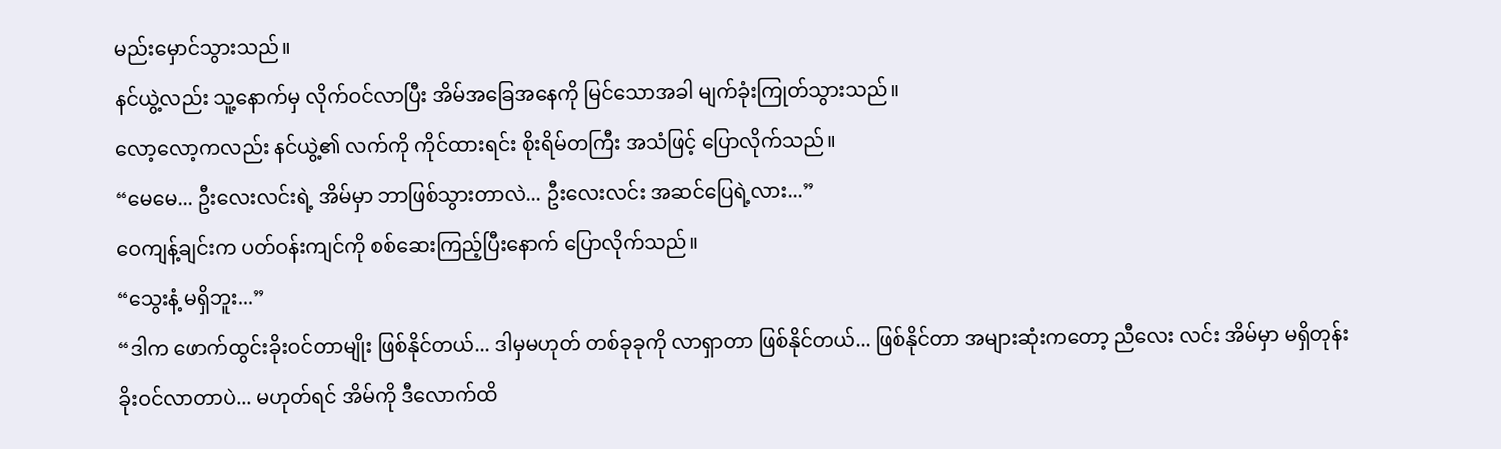မည်းမှောင်သွားသည်။
နင်ယွဲ့လည်း သူ့နောက်မှ လိုက်ဝင်လာပြီး အိမ်အခြေအနေကို မြင်သောအခါ မျက်ခုံးကြုတ်သွားသည်။
လော့လော့ကလည်း နင်ယွဲ့၏ လက်ကို ကိုင်ထားရင်း စိုးရိမ်တကြီး အသံဖြင့် ပြောလိုက်သည်။
“မေမေ... ဦးလေးလင်းရဲ့ အိမ်မှာ ဘာဖြစ်သွားတာလဲ... ဦးလေးလင်း အဆင်ပြေရဲ့လား...”
ဝေကျန့်ချင်းက ပတ်ဝန်းကျင်ကို စစ်ဆေးကြည့်ပြီးနောက် ပြောလိုက်သည်။
“သွေးနံ့ မရှိဘူး...”
“ဒါက ဖောက်ထွင်းခိုးဝင်တာမျိုး ဖြစ်နိုင်တယ်... ဒါမှမဟုတ် တစ်ခုခုကို လာရှာတာ ဖြစ်နိုင်တယ်... ဖြစ်နိုင်တာ အများဆုံးကတော့ ညီလေး လင်း အိမ်မှာ မရှိတုန်း ခိုးဝင်လာတာပဲ... မဟုတ်ရင် အိမ်ကို ဒီလောက်ထိ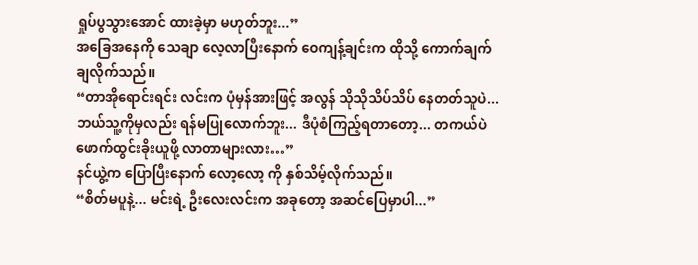ရှုပ်ပွသွားအောင် ထားခဲ့မှာ မဟုတ်ဘူး...”
အခြေအနေကို သေချာ လေ့လာပြီးနောက် ဝေကျန့်ချင်းက ထိုသို့ ကောက်ချက်ချလိုက်သည်။
“တာအိုရောင်းရင်း လင်းက ပုံမှန်အားဖြင့် အလွန် သိုသိုသိပ်သိပ် နေတတ်သူပဲ... ဘယ်သူ့ကိုမှလည်း ရန်မပြုလောက်ဘူး... ဒီပုံစံကြည့်ရတာတော့... တကယ်ပဲ ဖောက်ထွင်းခိုးယူဖို့ လာတာများလား…”
နင်ယွဲ့က ပြောပြီးနောက် လော့လော့ ကို နှစ်သိမ့်လိုက်သည်။
“စိတ်မပူနဲ့... မင်းရဲ့ ဦးလေးလင်းက အခုတော့ အဆင်ပြေမှာပါ...”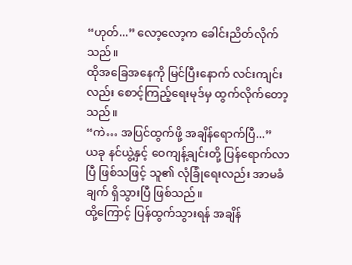“ဟုတ်...” လော့လော့က ခေါင်းညိတ်လိုက်သည်။
ထိုအခြေအနေကို မြင်ပြီးနောက် လင်းကျင်းလည်း စောင့်ကြည့်ရေးမုဒ်မှ ထွက်လိုက်တော့သည်။
“ကဲ… အပြင်ထွက်ဖို့ အချိန်ရောက်ပြီ...”
ယခု နင်ယွဲ့နှင့် ဝေကျန့်ချင်းတို့ ပြန်ရောက်လာပြီ ဖြစ်သဖြင့် သူ၏ လုံခြုံရေးလည်း အာမခံချက် ရှိသွားပြီ ဖြစ်သည်။
ထို့ကြောင့် ပြန်ထွက်သွားရန် အချိန်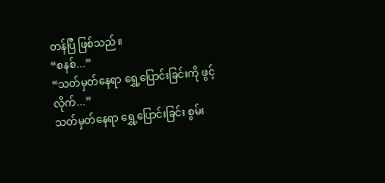တန်ပြီ ဖြစ်သည်။
“စနစ်...”
“သတ်မှတ်နေရာ ရွှေ့ပြောင်းခြင်းကို ဖွင့်လိုက်...”
သတ်မှတ်နေရာ ရွှေ့ပြောင်းခြင်း စွမ်း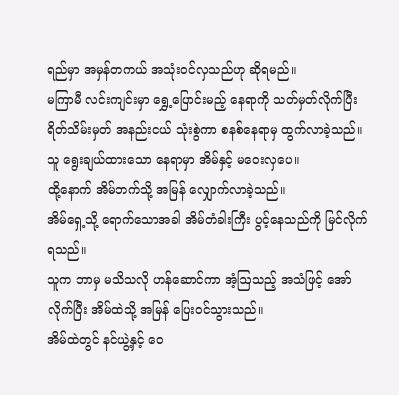ရည်မှာ အမှန်တကယ် အသုံးဝင်လှသည်ဟု ဆိုရမည်။
မကြာမီ လင်းကျင်းမှာ ရွှေ့ပြောင်းမည့် နေရာကို သတ်မှတ်လိုက်ပြီး ရိတ်သိမ်းမှတ် အနည်းငယ် သုံးစွဲကာ စနစ်နေရာမှ ထွက်လာခဲ့သည်။
သူ ရွေးချယ်ထားသော နေရာမှာ အိမ်နှင့် မဝေးလှပေ။
ထို့နောက် အိမ်ဘက်သို့ အမြန် လျှောက်လာခဲ့သည်။
အိမ်ရှေ့သို့ ရောက်သောအခါ အိမ်တံခါးကြီး ပွင့်နေသည်ကို မြင်လိုက်ရသည်။
သူက ဘာမှ မသိသလို ဟန်ဆောင်ကာ အံ့ဩသည့် အသံဖြင့် အော်လိုက်ပြီး အိမ်ထဲသို့ အမြန် ပြေးဝင်သွားသည်။
အိမ်ထဲတွင် နင်ယွဲ့နှင့် ဝေ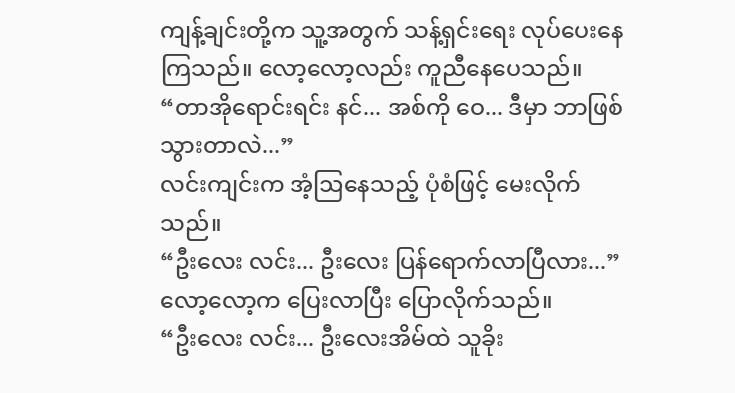ကျန့်ချင်းတို့က သူ့အတွက် သန့်ရှင်းရေး လုပ်ပေးနေကြသည်။ လော့လော့လည်း ကူညီနေပေသည်။
“တာအိုရောင်းရင်း နင်... အစ်ကို ဝေ... ဒီမှာ ဘာဖြစ်သွားတာလဲ...”
လင်းကျင်းက အံ့ဩနေသည့် ပုံစံဖြင့် မေးလိုက်သည်။
“ဦးလေး လင်း... ဦးလေး ပြန်ရောက်လာပြီလား...”
လော့လော့က ပြေးလာပြီး ပြောလိုက်သည်။
“ဦးလေး လင်း... ဦးလေးအိမ်ထဲ သူခိုး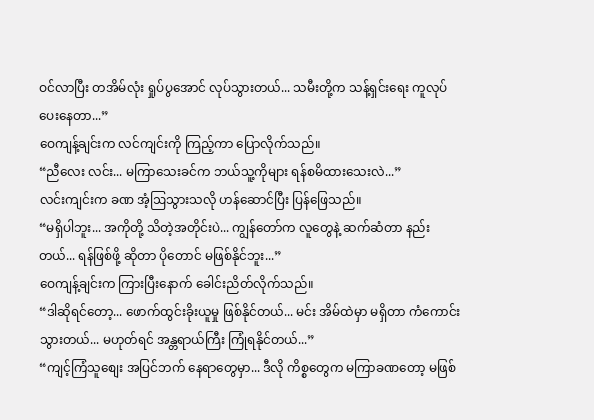ဝင်လာပြီး တအိမ်လုံး ရှုပ်ပွအောင် လုပ်သွားတယ်... သမီးတို့က သန့်ရှင်းရေး ကူလုပ်ပေးနေတာ...”
ဝေကျန့်ချင်းက လင်ကျင်းကို ကြည့်ကာ ပြောလိုက်သည်။
“ညီလေး လင်း... မကြာသေးခင်က ဘယ်သူ့ကိုများ ရန်စမိထားသေးလဲ...”
လင်းကျင်းက ခဏ အံ့ဩသွားသလို ဟန်ဆောင်ပြီး ပြန်ဖြေသည်။
“မရှိပါဘူး... အကိုတို့ သိတဲ့အတိုင်းပဲ... ကျွန်တော်က လူတွေနဲ့ ဆက်ဆံတာ နည်းတယ်... ရန်ဖြစ်ဖို့ ဆိုတာ ပိုတောင် မဖြစ်နိုင်ဘူး...”
ဝေကျန့်ချင်းက ကြားပြီးနောက် ခေါင်းညိတ်လိုက်သည်။
“ဒါဆိုရင်တော့... ဖောက်ထွင်းခိုးယူမှု ဖြစ်နိုင်တယ်... မင်း အိမ်ထဲမှာ မရှိတာ ကံကောင်းသွားတယ်... မဟုတ်ရင် အန္တရာယ်ကြီး ကြုံရနိုင်တယ်...”
“ကျင့်ကြံသူစျေး အပြင်ဘက် နေရာတွေမှာ... ဒီလို ကိစ္စတွေက မကြာခဏတော့ မဖြစ်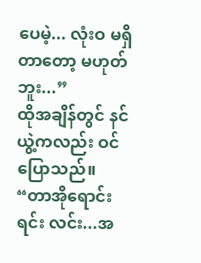ပေမဲ့... လုံးဝ မရှိတာတော့ မဟုတ်ဘူး...”
ထိုအချိန်တွင် နင်ယွဲ့ကလည်း ဝင်ပြောသည်။
“တာအိုရောင်းရင်း လင်း...အ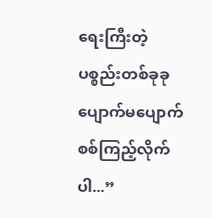ရေးကြီးတဲ့ ပစ္စည်းတစ်ခုခု ပျောက်မပျောက် စစ်ကြည့်လိုက်ပါ...”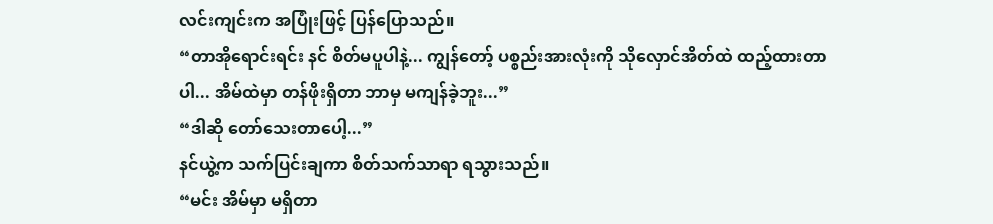လင်းကျင်းက အပြုံးဖြင့် ပြန်ပြောသည်။
“တာအိုရောင်းရင်း နင် စိတ်မပူပါနဲ့... ကျွန်တော့် ပစ္စည်းအားလုံးကို သိုလှောင်အိတ်ထဲ ထည့်ထားတာပါ... အိမ်ထဲမှာ တန်ဖိုးရှိတာ ဘာမှ မကျန်ခဲ့ဘူး...”
“ဒါဆို တော်သေးတာပေါ့...”
နင်ယွဲ့က သက်ပြင်းချကာ စိတ်သက်သာရာ ရသွားသည်။
“မင်း အိမ်မှာ မရှိတာ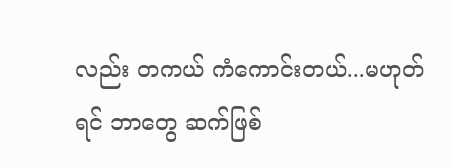လည်း တကယ် ကံကောင်းတယ်...မဟုတ်ရင် ဘာတွေ ဆက်ဖြစ်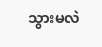သွားမလဲ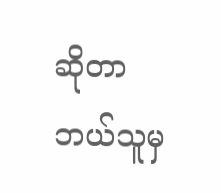ဆိုတာ ဘယ်သူမှ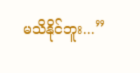မသိနိုင်ဘူး...”